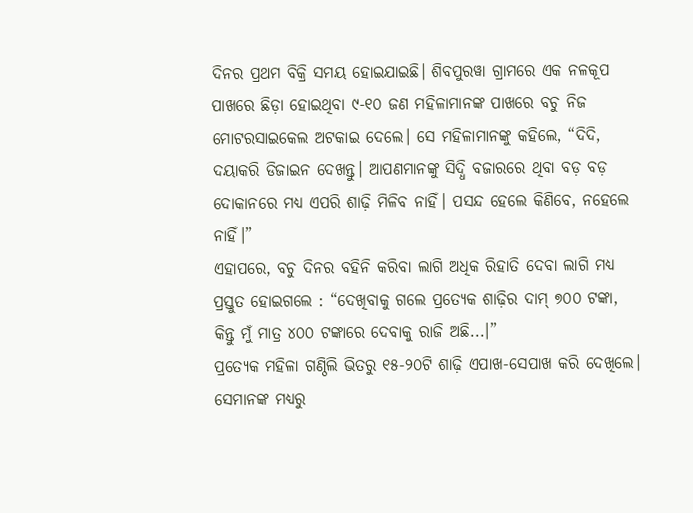ଦିନର ପ୍ରଥମ ବିକ୍ରି ସମୟ ହୋଇଯାଇଛି। ଶିବପୁରୱା ଗ୍ରାମରେ ଏକ ନଳକୂପ ପାଖରେ ଛିଡ଼ା ହୋଇଥିବା ୯-୧୦ ଜଣ ମହିଳାମାନଙ୍କ ପାଖରେ ବଚୁ ନିଜ ମୋଟରସାଇକେଲ ଅଟକାଇ ଦେଲେ। ସେ ମହିଳାମାନଙ୍କୁ କହିଲେ, “ଦିଦି, ଦୟାକରି ଡିଜାଇନ ଦେଖନ୍ତୁ। ଆପଣମାନଙ୍କୁ ସିଦ୍ଧି ବଜାରରେ ଥିବା ବଡ଼ ବଡ଼ ଦୋକାନରେ ମଧ୍ୟ ଏପରି ଶାଢ଼ି ମିଳିବ ନାହିଁ। ପସନ୍ଦ ହେଲେ କିଣିବେ, ନହେଲେ ନାହିଁ।”
ଏହାପରେ, ବଚୁ ଦିନର ବହିନି କରିବା ଲାଗି ଅଧିକ ରିହାତି ଦେବା ଲାଗି ମଧ୍ୟ ପ୍ରସ୍ତୁତ ହୋଇଗଲେ : “ଦେଖିବାକୁ ଗଲେ ପ୍ରତ୍ୟେକ ଶାଢ଼ିର ଦାମ୍ ୭୦୦ ଟଙ୍କା, କିନ୍ତୁ ମୁଁ ମାତ୍ର ୪୦୦ ଟଙ୍କାରେ ଦେବାକୁ ରାଜି ଅଛି...।”
ପ୍ରତ୍ୟେକ ମହିଳା ଗଣ୍ଠିଲି ଭିତରୁ ୧୫-୨୦ଟି ଶାଢ଼ି ଏପାଖ-ସେପାଖ କରି ଦେଖିଲେ। ସେମାନଙ୍କ ମଧ୍ୟରୁ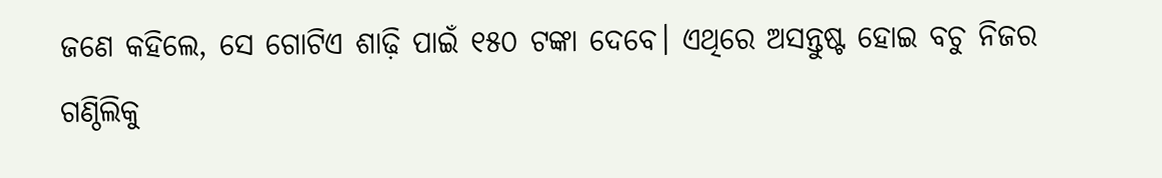ଜଣେ କହିଲେ, ସେ ଗୋଟିଏ ଶାଢ଼ି ପାଇଁ ୧୫୦ ଟଙ୍କା ଦେବେ। ଏଥିରେ ଅସନ୍ତୁଷ୍ଟ ହୋଇ ବଚୁ ନିଜର ଗଣ୍ଠିଲିକୁ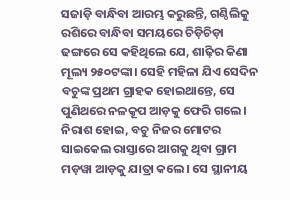ସଜାଡ଼ି ବାନ୍ଧିବା ଆରମ୍ଭ କରୁଛନ୍ତି, ଗଣ୍ଠିଲିକୁ ରଶିରେ ବାନ୍ଧିବା ସମୟରେ ଚିଡ଼ିଚିଡ଼ା ଢଙ୍ଗରେ ସେ କହିଥିଲେ ଯେ, ଶାଢ଼ିର କିଣା ମୂଲ୍ୟ ୨୫୦ଟଙ୍କା। ସେହି ମହିଳା ଯିଏ ସେଦିନ ବଚୁଙ୍କ ପ୍ରଥମ ଗ୍ରାହକ ହୋଇଥାନ୍ତେ, ସେ ପୁଣିଥରେ ନଳକୂପ ଆଡ଼କୁ ଫେରି ଗଲେ।
ନିରାଶ ହୋଇ, ବଚୁ ନିଜର ମୋଟର ସାଇକେଲ ରାସ୍ତାରେ ଆଗକୁ ଥିବା ଗ୍ରାମ ମଡ଼ୱା ଆଡ଼କୁ ଯାତ୍ରା କଲେ। ସେ ସ୍ଥାନୀୟ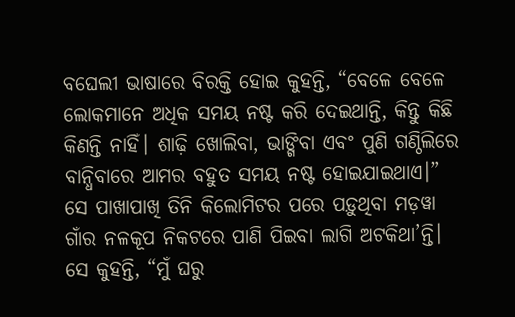ବଘେଲୀ ଭାଷାରେ ବିରକ୍ତି ହୋଇ କୁହନ୍ତି, “ବେଳେ ବେଳେ ଲୋକମାନେ ଅଧିକ ସମୟ ନଷ୍ଟ କରି ଦେଇଥାନ୍ତି, କିନ୍ତୁ କିଛି କିଣନ୍ତି ନାହିଁ। ଶାଢ଼ି ଖୋଲିବା, ଭାଙ୍ଗିବା ଏବଂ ପୁଣି ଗଣ୍ଠିଲିରେ ବାନ୍ଧିବାରେ ଆମର ବହୁତ ସମୟ ନଷ୍ଟ ହୋଇଯାଇଥାଏ।”
ସେ ପାଖାପାଖି ତିନି କିଲୋମିଟର ପରେ ପଡ଼ୁଥିବା ମଡ଼ୱା ଗାଁର ନଳକୂପ ନିକଟରେ ପାଣି ପିଇବା ଲାଗି ଅଟକିଥା’ନ୍ତି। ସେ କୁହନ୍ତି, “ମୁଁ ଘରୁ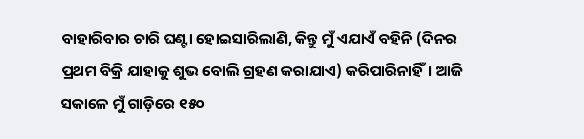ବାହାରିବାର ଚାରି ଘଣ୍ଟା ହୋଇସାରିଲାଣି, କିନ୍ତୁ ମୁଁ ଏଯାଏଁ ବହିନି (ଦିନର ପ୍ରଥମ ବିକ୍ରି ଯାହାକୁ ଶୁଭ ବୋଲି ଗ୍ରହଣ କରାଯାଏ) କରିପାରିନାହିଁ। ଆଜି ସକାଳେ ମୁଁ ଗାଡ଼ିରେ ୧୫୦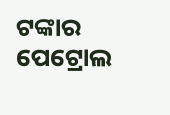ଟଙ୍କାର ପେଟ୍ରୋଲ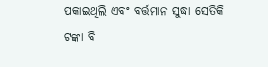ପକାଇଥିଲି ଏବଂ ବର୍ତ୍ତମାନ ସୁଦ୍ଧା ସେତିକି ଟଙ୍କା ବି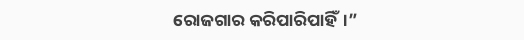ରୋଜଗାର କରିପାରିପାହିଁ।”